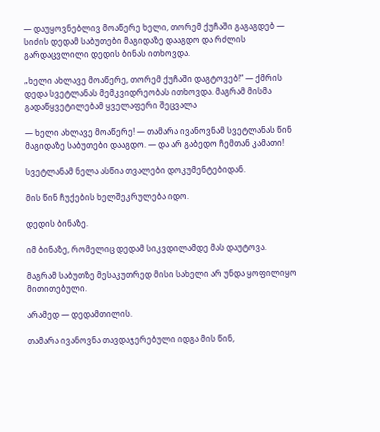— დაუყოვნებლივ მოაწერე ხელი, თორემ ქუჩაში გაგაგდებ — სიძის დედამ საბუთები მაგიდაზე დააგდო და რძლის გარდაცვლილი დედის ბინას ითხოვდა.

„ხელი ახლავე მოაწერე, თორემ ქუჩაში დაგტოვებ!“ — ქმრის დედა სვეტლანას მემკვიდრეობას ითხოვდა. მაგრამ მისმა გადაწყვეტილებამ ყველაფერი შეცვალა

— ხელი ახლავე მოაწერე! — თამარა ივანოვნამ სვეტლანას წინ მაგიდაზე საბუთები დააგდო. — და არ გაბედო ჩემთან კამათი!

სვეტლანამ ნელა ასწია თვალები დოკუმენტებიდან.

მის წინ ჩუქების ხელშეკრულება იდო.

დედის ბინაზე.

იმ ბინაზე, რომელიც დედამ სიკვდილამდე მას დაუტოვა.

მაგრამ საბუთზე მესაკუთრედ მისი სახელი არ უნდა ყოფილიყო მითითებული.

არამედ — დედამთილის.

თამარა ივანოვნა თავდაჯერებული იდგა მის წინ,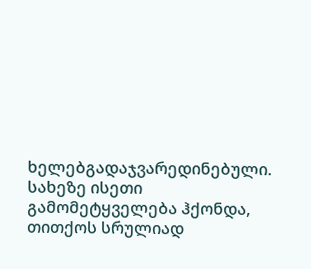ხელებგადაჯვარედინებული. სახეზე ისეთი გამომეტყველება ჰქონდა, თითქოს სრულიად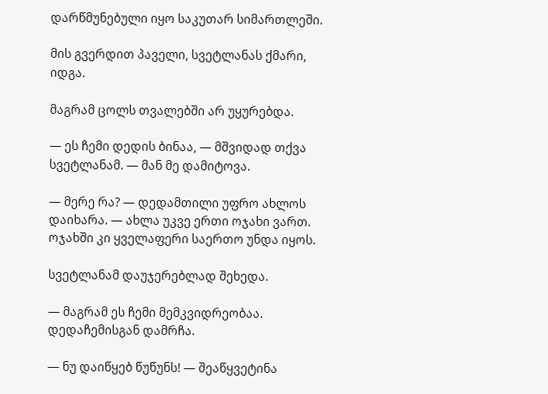დარწმუნებული იყო საკუთარ სიმართლეში.

მის გვერდით პაველი, სვეტლანას ქმარი, იდგა.

მაგრამ ცოლს თვალებში არ უყურებდა.

— ეს ჩემი დედის ბინაა, — მშვიდად თქვა სვეტლანამ. — მან მე დამიტოვა.

— მერე რა? — დედამთილი უფრო ახლოს დაიხარა. — ახლა უკვე ერთი ოჯახი ვართ. ოჯახში კი ყველაფერი საერთო უნდა იყოს.

სვეტლანამ დაუჯერებლად შეხედა.

— მაგრამ ეს ჩემი მემკვიდრეობაა. დედაჩემისგან დამრჩა.

— ნუ დაიწყებ წუწუნს! — შეაწყვეტინა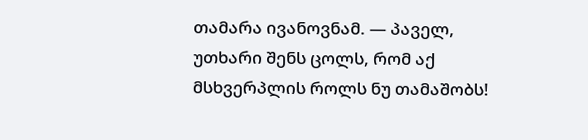თამარა ივანოვნამ. — პაველ, უთხარი შენს ცოლს, რომ აქ მსხვერპლის როლს ნუ თამაშობს!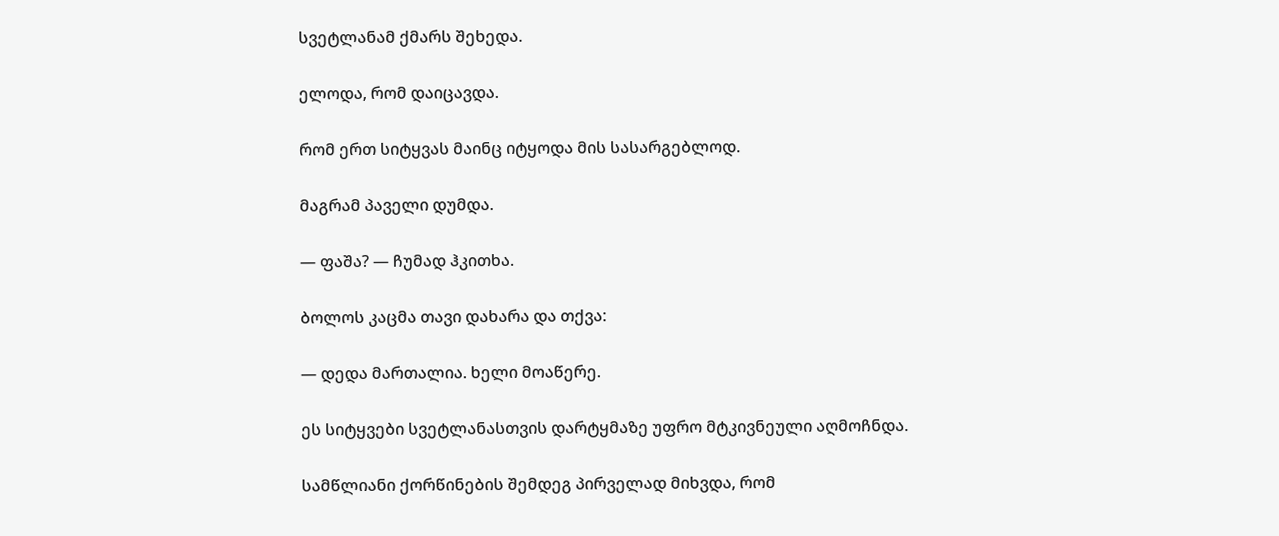სვეტლანამ ქმარს შეხედა.

ელოდა, რომ დაიცავდა.

რომ ერთ სიტყვას მაინც იტყოდა მის სასარგებლოდ.

მაგრამ პაველი დუმდა.

— ფაშა? — ჩუმად ჰკითხა.

ბოლოს კაცმა თავი დახარა და თქვა:

— დედა მართალია. ხელი მოაწერე.

ეს სიტყვები სვეტლანასთვის დარტყმაზე უფრო მტკივნეული აღმოჩნდა.

სამწლიანი ქორწინების შემდეგ პირველად მიხვდა, რომ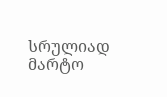სრულიად მარტო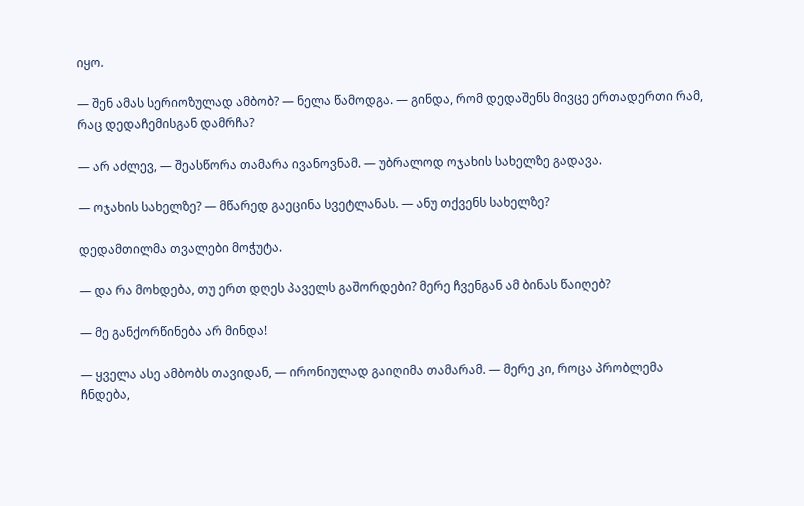იყო.

— შენ ამას სერიოზულად ამბობ? — ნელა წამოდგა. — გინდა, რომ დედაშენს მივცე ერთადერთი რამ, რაც დედაჩემისგან დამრჩა?

— არ აძლევ, — შეასწორა თამარა ივანოვნამ. — უბრალოდ ოჯახის სახელზე გადავა.

— ოჯახის სახელზე? — მწარედ გაეცინა სვეტლანას. — ანუ თქვენს სახელზე?

დედამთილმა თვალები მოჭუტა.

— და რა მოხდება, თუ ერთ დღეს პაველს გაშორდები? მერე ჩვენგან ამ ბინას წაიღებ?

— მე განქორწინება არ მინდა!

— ყველა ასე ამბობს თავიდან, — ირონიულად გაიღიმა თამარამ. — მერე კი, როცა პრობლემა ჩნდება,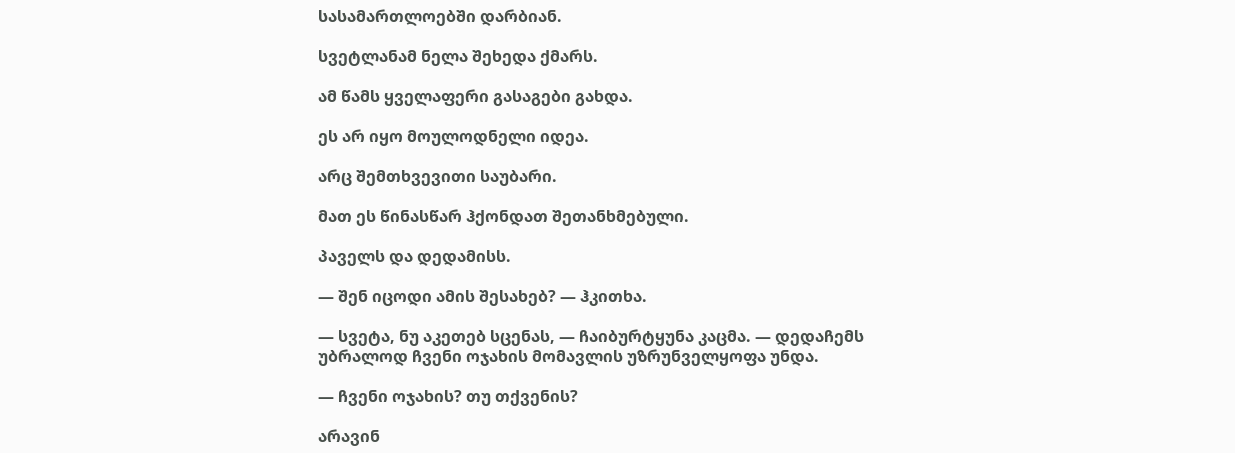სასამართლოებში დარბიან.

სვეტლანამ ნელა შეხედა ქმარს.

ამ წამს ყველაფერი გასაგები გახდა.

ეს არ იყო მოულოდნელი იდეა.

არც შემთხვევითი საუბარი.

მათ ეს წინასწარ ჰქონდათ შეთანხმებული.

პაველს და დედამისს.

— შენ იცოდი ამის შესახებ? — ჰკითხა.

— სვეტა, ნუ აკეთებ სცენას, — ჩაიბურტყუნა კაცმა. — დედაჩემს უბრალოდ ჩვენი ოჯახის მომავლის უზრუნველყოფა უნდა.

— ჩვენი ოჯახის? თუ თქვენის?

არავინ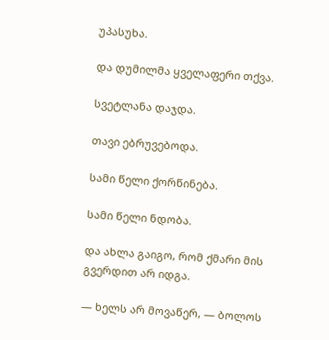უპასუხა.

და დუმილმა ყველაფერი თქვა.

სვეტლანა დაჯდა.

თავი ებრუვებოდა.

სამი წელი ქორწინება.

სამი წელი ნდობა.

და ახლა გაიგო, რომ ქმარი მის გვერდით არ იდგა.

— ხელს არ მოვაწერ, — ბოლოს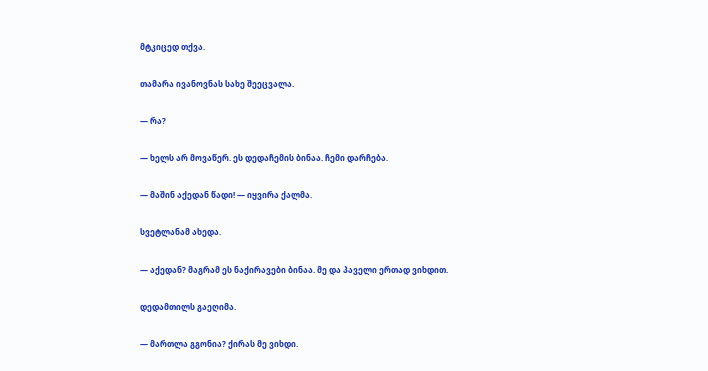მტკიცედ თქვა.

თამარა ივანოვნას სახე შეეცვალა.

— რა?

— ხელს არ მოვაწერ. ეს დედაჩემის ბინაა. ჩემი დარჩება.

— მაშინ აქედან წადი! — იყვირა ქალმა.

სვეტლანამ ახედა.

— აქედან? მაგრამ ეს ნაქირავები ბინაა. მე და პაველი ერთად ვიხდით.

დედამთილს გაეღიმა.

— მართლა გგონია? ქირას მე ვიხდი.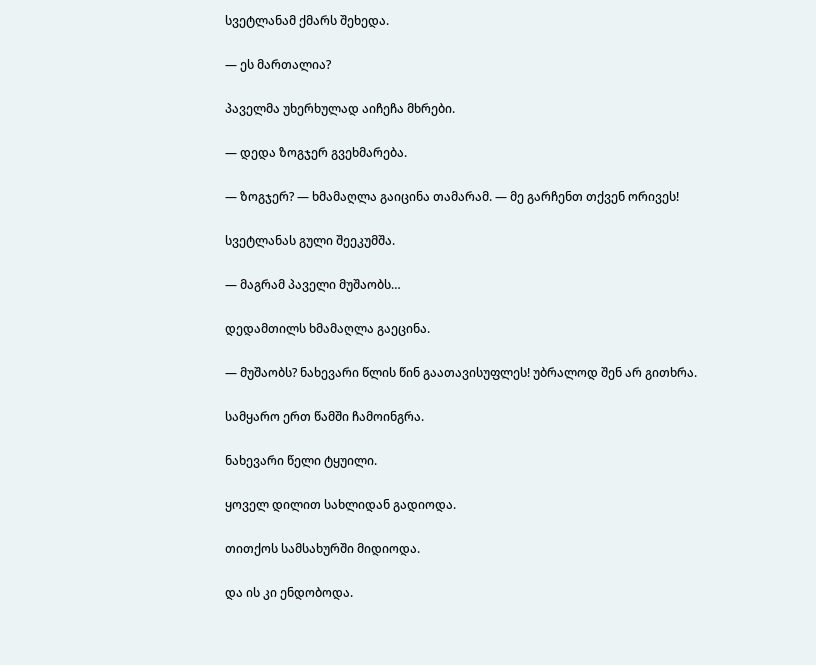სვეტლანამ ქმარს შეხედა.

— ეს მართალია?

პაველმა უხერხულად აიჩეჩა მხრები.

— დედა ზოგჯერ გვეხმარება.

— ზოგჯერ? — ხმამაღლა გაიცინა თამარამ. — მე გარჩენთ თქვენ ორივეს!

სვეტლანას გული შეეკუმშა.

— მაგრამ პაველი მუშაობს…

დედამთილს ხმამაღლა გაეცინა.

— მუშაობს? ნახევარი წლის წინ გაათავისუფლეს! უბრალოდ შენ არ გითხრა.

სამყარო ერთ წამში ჩამოინგრა.

ნახევარი წელი ტყუილი.

ყოველ დილით სახლიდან გადიოდა.

თითქოს სამსახურში მიდიოდა.

და ის კი ენდობოდა.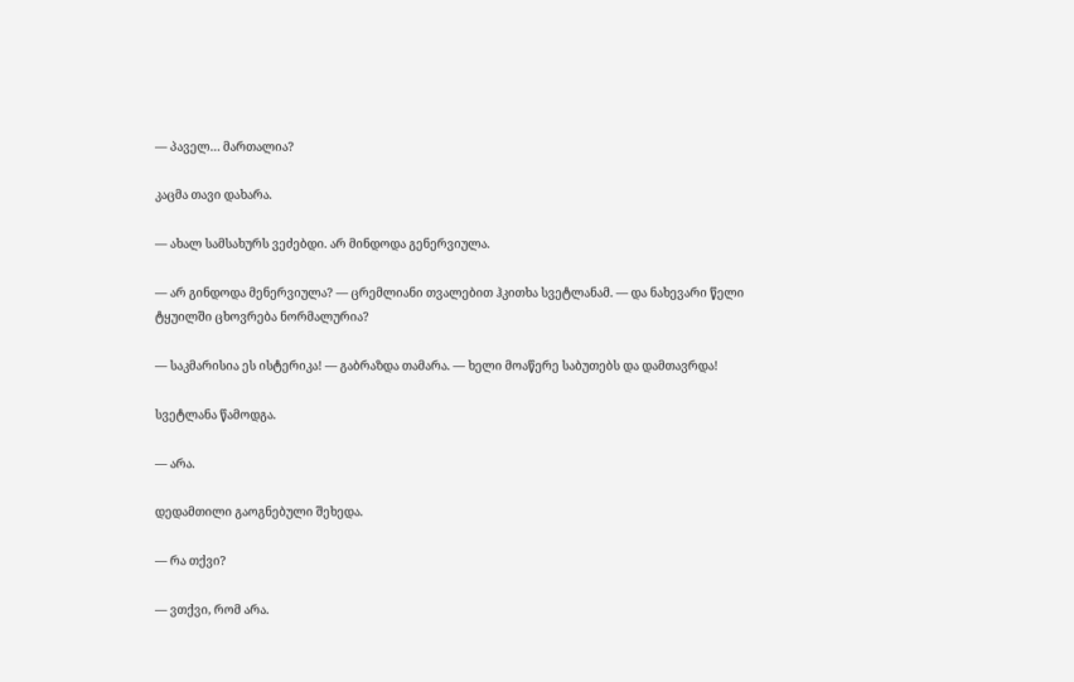— პაველ… მართალია?

კაცმა თავი დახარა.

— ახალ სამსახურს ვეძებდი. არ მინდოდა გენერვიულა.

— არ გინდოდა მენერვიულა? — ცრემლიანი თვალებით ჰკითხა სვეტლანამ. — და ნახევარი წელი ტყუილში ცხოვრება ნორმალურია?

— საკმარისია ეს ისტერიკა! — გაბრაზდა თამარა. — ხელი მოაწერე საბუთებს და დამთავრდა!

სვეტლანა წამოდგა.

— არა.

დედამთილი გაოგნებული შეხედა.

— რა თქვი?

— ვთქვი, რომ არა.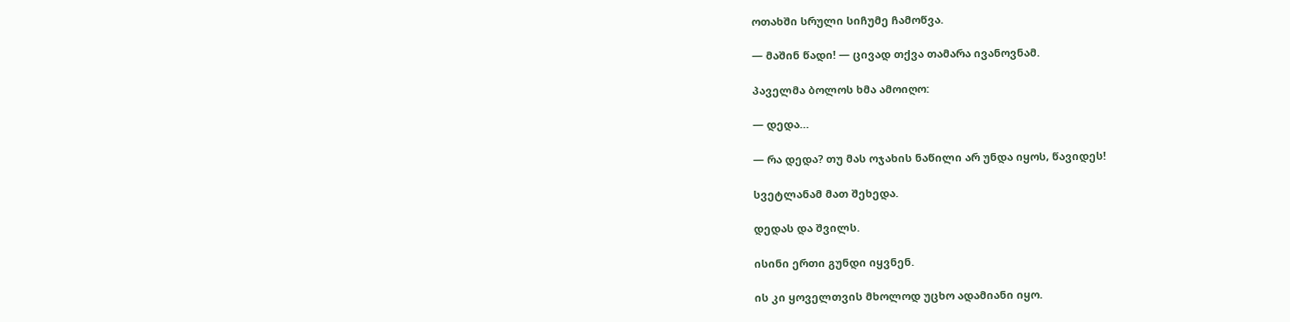ოთახში სრული სიჩუმე ჩამოწვა.

— მაშინ წადი! — ცივად თქვა თამარა ივანოვნამ.

პაველმა ბოლოს ხმა ამოიღო:

— დედა…

— რა დედა? თუ მას ოჯახის ნაწილი არ უნდა იყოს, წავიდეს!

სვეტლანამ მათ შეხედა.

დედას და შვილს.

ისინი ერთი გუნდი იყვნენ.

ის კი ყოველთვის მხოლოდ უცხო ადამიანი იყო.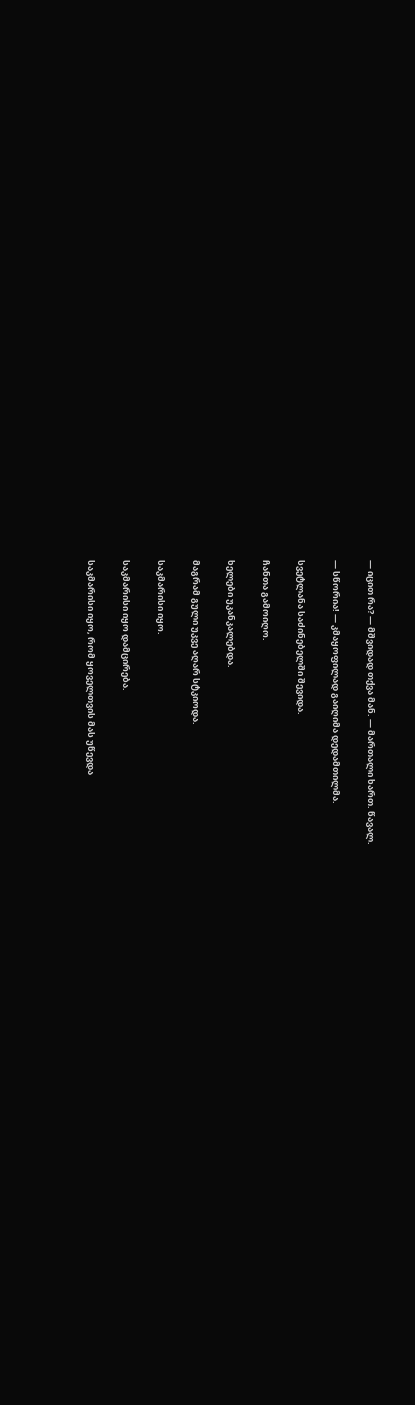— იცით რა? — მშვიდად თქვა მან. — მართალი ხართ. წავალ.

— სწორია! — კმაყოფილად გაიღიმა დედამთილმა.

სვეტლანა საძინებელში შევიდა.

ჩანთა გამოიღო.

ხელები უკანკალებდა.

მაგრამ გული უკვე აღარ სტკიოდა.

საკმარისი იყო.

საკმარისი იყო დამცირება.

საკმარისი იყო, რომ ყოველთვის მას უწევდა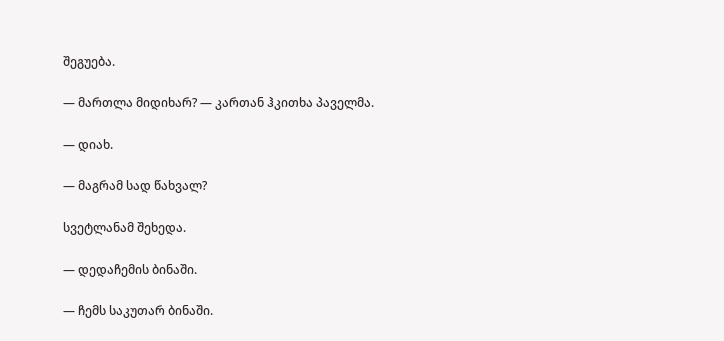შეგუება.

— მართლა მიდიხარ? — კართან ჰკითხა პაველმა.

— დიახ.

— მაგრამ სად წახვალ?

სვეტლანამ შეხედა.

— დედაჩემის ბინაში.

— ჩემს საკუთარ ბინაში.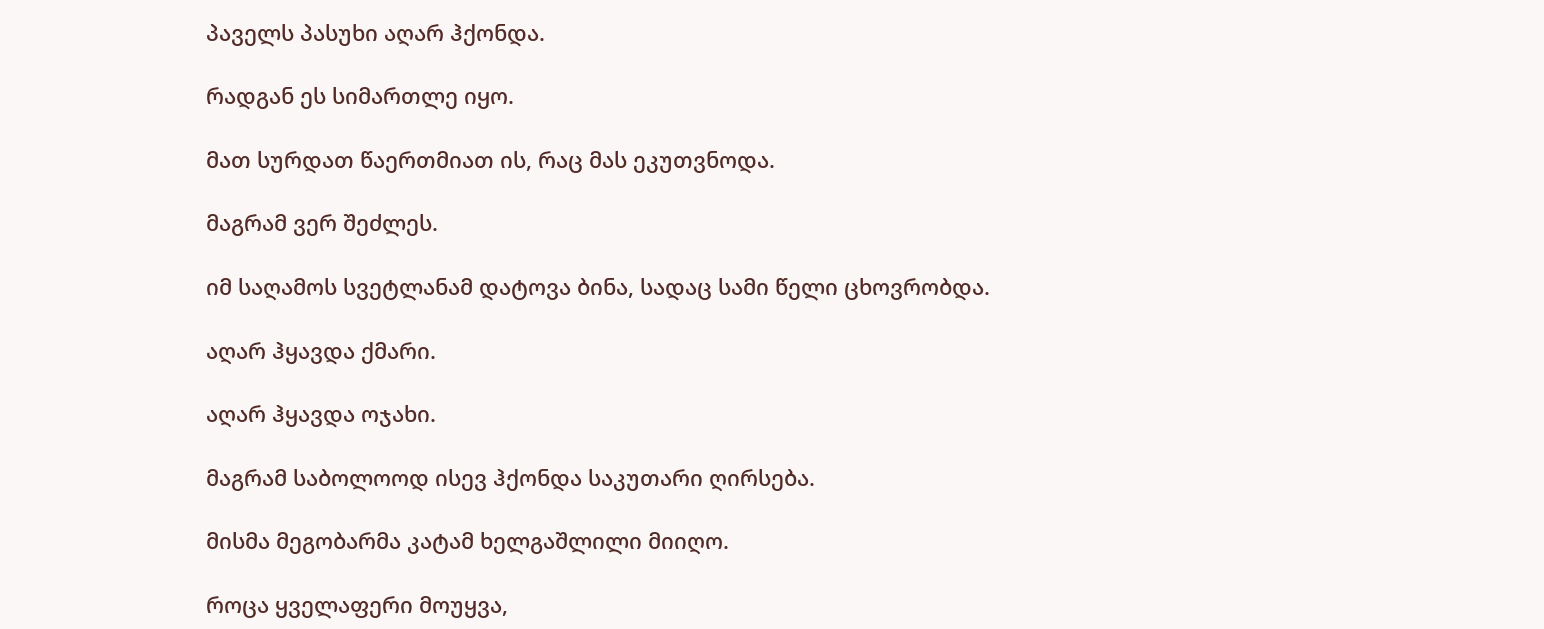პაველს პასუხი აღარ ჰქონდა.

რადგან ეს სიმართლე იყო.

მათ სურდათ წაერთმიათ ის, რაც მას ეკუთვნოდა.

მაგრამ ვერ შეძლეს.

იმ საღამოს სვეტლანამ დატოვა ბინა, სადაც სამი წელი ცხოვრობდა.

აღარ ჰყავდა ქმარი.

აღარ ჰყავდა ოჯახი.

მაგრამ საბოლოოდ ისევ ჰქონდა საკუთარი ღირსება.

მისმა მეგობარმა კატამ ხელგაშლილი მიიღო.

როცა ყველაფერი მოუყვა,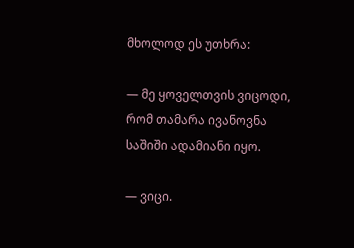მხოლოდ ეს უთხრა:

— მე ყოველთვის ვიცოდი, რომ თამარა ივანოვნა საშიში ადამიანი იყო.

— ვიცი.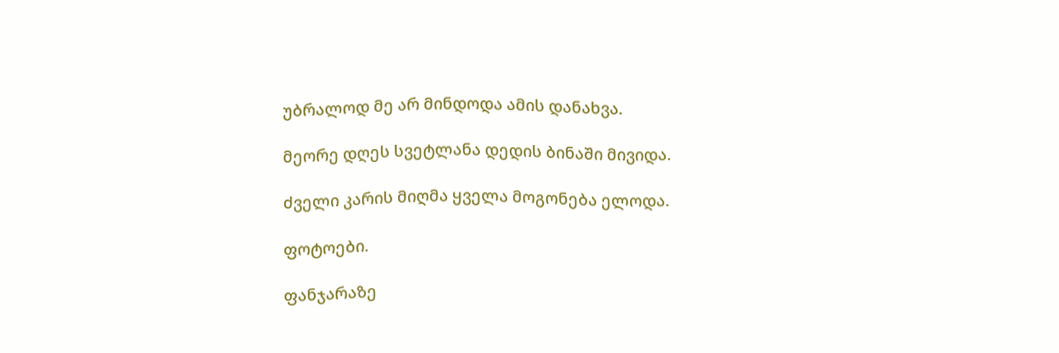უბრალოდ მე არ მინდოდა ამის დანახვა.

მეორე დღეს სვეტლანა დედის ბინაში მივიდა.

ძველი კარის მიღმა ყველა მოგონება ელოდა.

ფოტოები.

ფანჯარაზე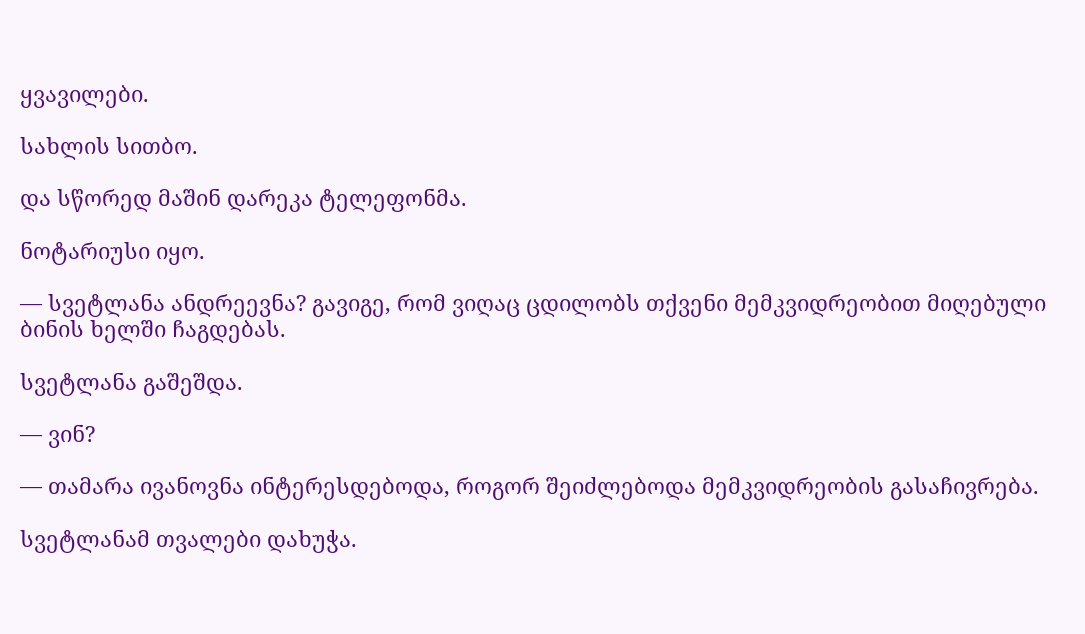ყვავილები.

სახლის სითბო.

და სწორედ მაშინ დარეკა ტელეფონმა.

ნოტარიუსი იყო.

— სვეტლანა ანდრეევნა? გავიგე, რომ ვიღაც ცდილობს თქვენი მემკვიდრეობით მიღებული ბინის ხელში ჩაგდებას.

სვეტლანა გაშეშდა.

— ვინ?

— თამარა ივანოვნა ინტერესდებოდა, როგორ შეიძლებოდა მემკვიდრეობის გასაჩივრება.

სვეტლანამ თვალები დახუჭა.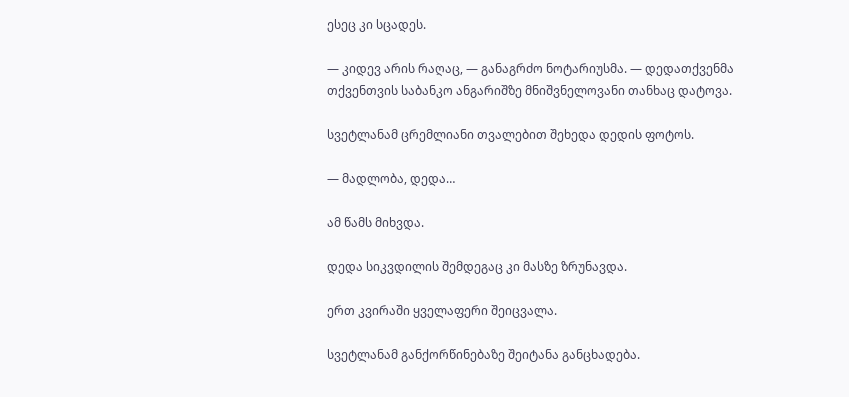ესეც კი სცადეს.

— კიდევ არის რაღაც, — განაგრძო ნოტარიუსმა. — დედათქვენმა თქვენთვის საბანკო ანგარიშზე მნიშვნელოვანი თანხაც დატოვა.

სვეტლანამ ცრემლიანი თვალებით შეხედა დედის ფოტოს.

— მადლობა, დედა…

ამ წამს მიხვდა.

დედა სიკვდილის შემდეგაც კი მასზე ზრუნავდა.

ერთ კვირაში ყველაფერი შეიცვალა.

სვეტლანამ განქორწინებაზე შეიტანა განცხადება.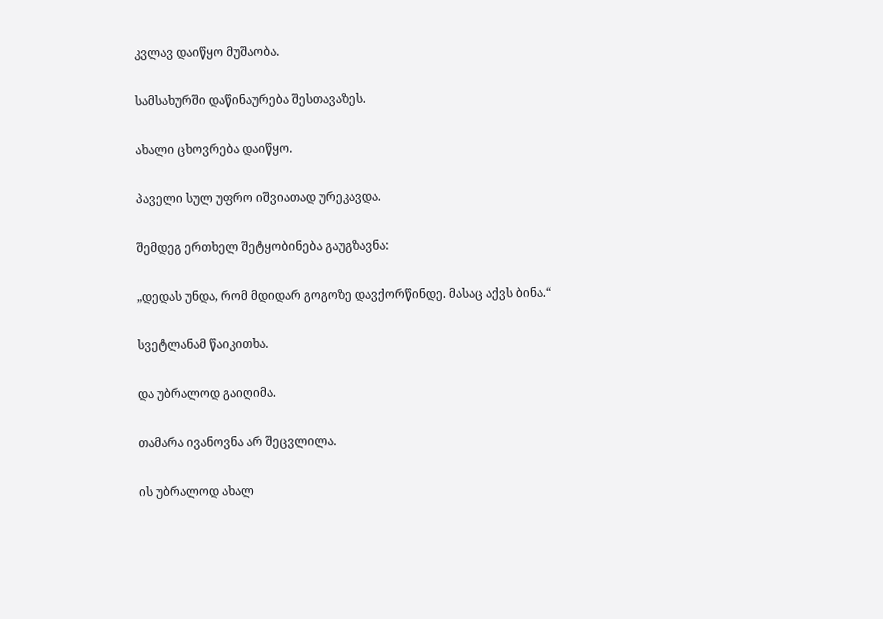კვლავ დაიწყო მუშაობა.

სამსახურში დაწინაურება შესთავაზეს.

ახალი ცხოვრება დაიწყო.

პაველი სულ უფრო იშვიათად ურეკავდა.

შემდეგ ერთხელ შეტყობინება გაუგზავნა:

„დედას უნდა, რომ მდიდარ გოგოზე დავქორწინდე. მასაც აქვს ბინა.“

სვეტლანამ წაიკითხა.

და უბრალოდ გაიღიმა.

თამარა ივანოვნა არ შეცვლილა.

ის უბრალოდ ახალ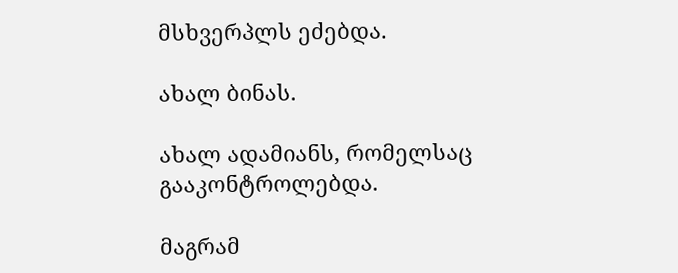მსხვერპლს ეძებდა.

ახალ ბინას.

ახალ ადამიანს, რომელსაც გააკონტროლებდა.

მაგრამ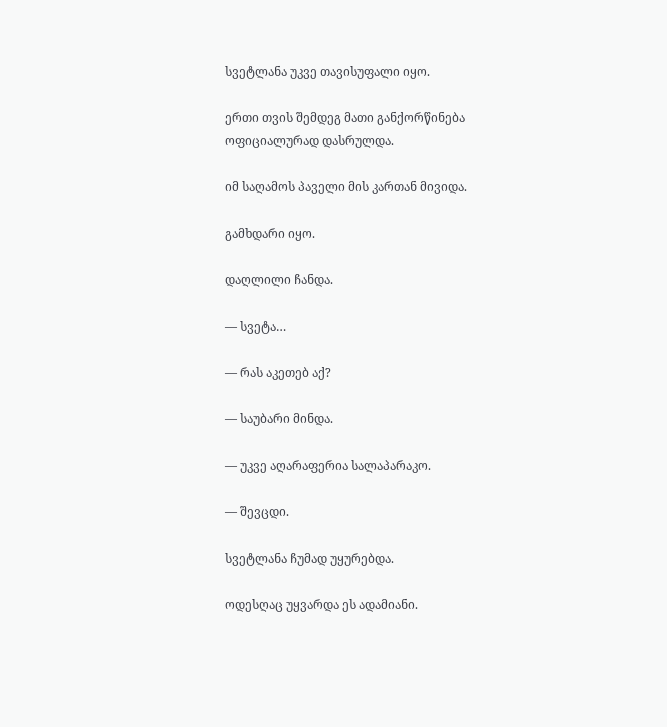სვეტლანა უკვე თავისუფალი იყო.

ერთი თვის შემდეგ მათი განქორწინება ოფიციალურად დასრულდა.

იმ საღამოს პაველი მის კართან მივიდა.

გამხდარი იყო.

დაღლილი ჩანდა.

— სვეტა…

— რას აკეთებ აქ?

— საუბარი მინდა.

— უკვე აღარაფერია სალაპარაკო.

— შევცდი.

სვეტლანა ჩუმად უყურებდა.

ოდესღაც უყვარდა ეს ადამიანი.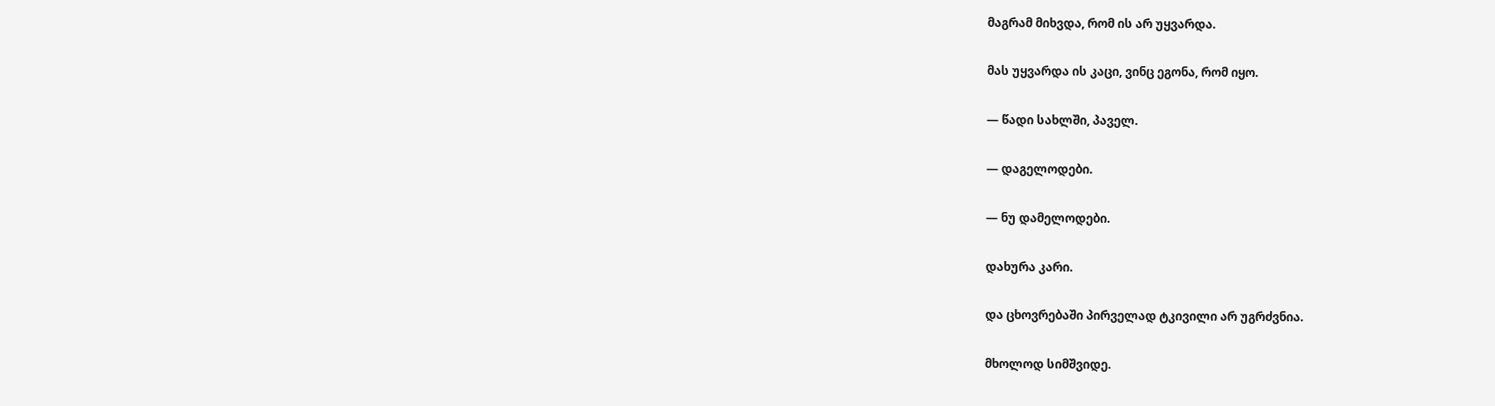მაგრამ მიხვდა, რომ ის არ უყვარდა.

მას უყვარდა ის კაცი, ვინც ეგონა, რომ იყო.

— წადი სახლში, პაველ.

— დაგელოდები.

— ნუ დამელოდები.

დახურა კარი.

და ცხოვრებაში პირველად ტკივილი არ უგრძვნია.

მხოლოდ სიმშვიდე.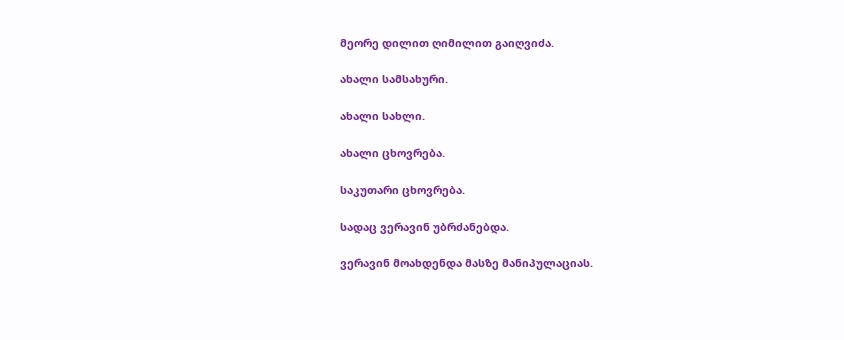მეორე დილით ღიმილით გაიღვიძა.

ახალი სამსახური.

ახალი სახლი.

ახალი ცხოვრება.

საკუთარი ცხოვრება.

სადაც ვერავინ უბრძანებდა.

ვერავინ მოახდენდა მასზე მანიპულაციას.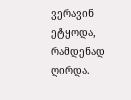ვერავინ ეტყოდა, რამდენად ღირდა.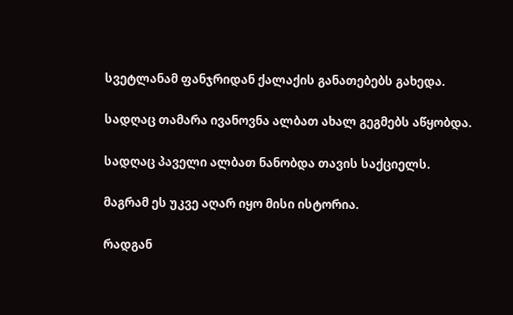სვეტლანამ ფანჯრიდან ქალაქის განათებებს გახედა.

სადღაც თამარა ივანოვნა ალბათ ახალ გეგმებს აწყობდა.

სადღაც პაველი ალბათ ნანობდა თავის საქციელს.

მაგრამ ეს უკვე აღარ იყო მისი ისტორია.

რადგან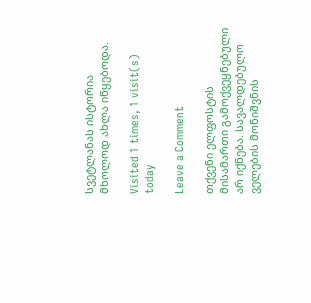სვეტლანას ისტორია მხოლოდ ახლა იწყებოდა.

Visited 1 times, 1 visit(s) today

Leave a Comment

თქვენი ელფოსტის მისამართი გამოქვეყნებული არ იქნება. სავალდებულო ველების მონიშვნის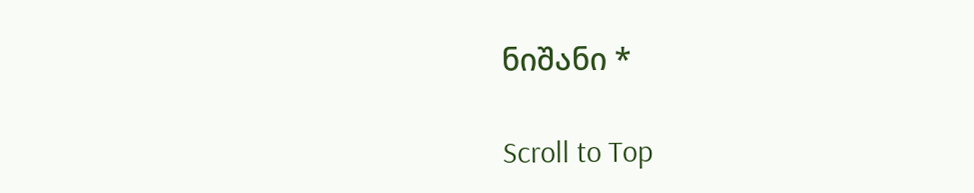ნიშანი *

Scroll to Top